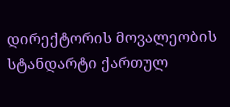დირექტორის მოვალეობის სტანდარტი ქართულ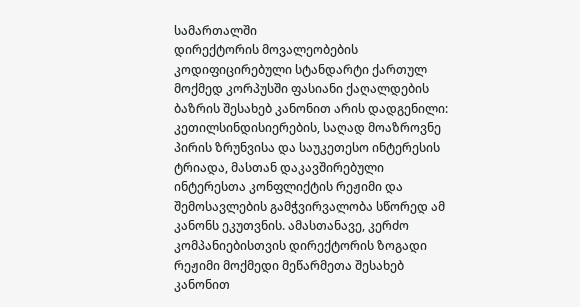სამართალში
დირექტორის მოვალეობების კოდიფიცირებული სტანდარტი ქართულ მოქმედ კორპუსში ფასიანი ქაღალდების ბაზრის შესახებ კანონით არის დადგენილი: კეთილსინდისიერების, საღად მოაზროვნე პირის ზრუნვისა და საუკეთესო ინტერესის ტრიადა, მასთან დაკავშირებული ინტერესთა კონფლიქტის რეჟიმი და შემოსავლების გამჭვირვალობა სწორედ ამ კანონს ეკუთვნის. ამასთანავე, კერძო კომპანიებისთვის დირექტორის ზოგადი რეჟიმი მოქმედი მეწარმეთა შესახებ კანონით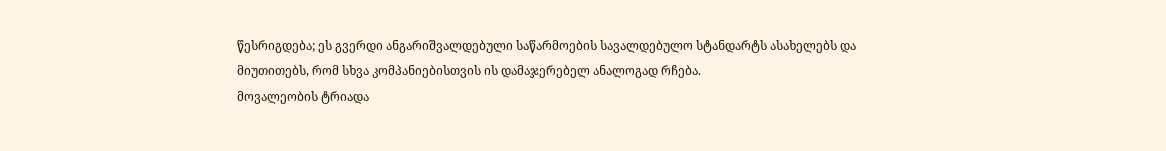წესრიგდება; ეს გვერდი ანგარიშვალდებული საწარმოების სავალდებულო სტანდარტს ასახელებს და მიუთითებს, რომ სხვა კომპანიებისთვის ის დამაჯერებელ ანალოგად რჩება.
მოვალეობის ტრიადა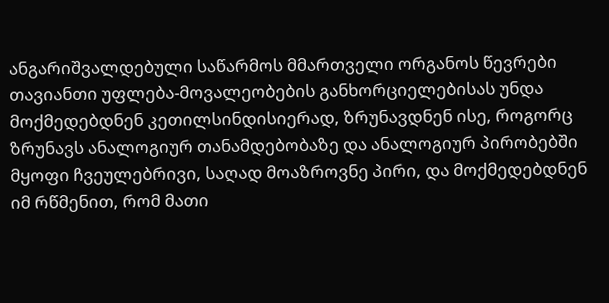ანგარიშვალდებული საწარმოს მმართველი ორგანოს წევრები თავიანთი უფლება-მოვალეობების განხორციელებისას უნდა მოქმედებდნენ კეთილსინდისიერად, ზრუნავდნენ ისე, როგორც ზრუნავს ანალოგიურ თანამდებობაზე და ანალოგიურ პირობებში მყოფი ჩვეულებრივი, საღად მოაზროვნე პირი, და მოქმედებდნენ იმ რწმენით, რომ მათი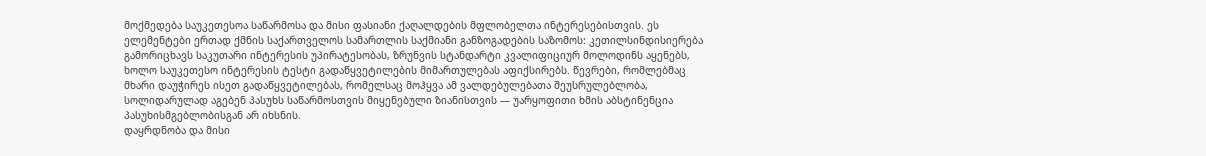მოქმედება საუკეთესოა საწარმოსა და მისი ფასიანი ქაღალდების მფლობელთა ინტერესებისთვის. ეს ელემენტები ერთად ქმნის საქართველოს სამართლის საქმიანი განზოგადების საზომოს: კეთილსინდისიერება გამორიცხავს საკუთარი ინტერესის უპირატესობას, ზრუნვის სტანდარტი კვალიფიციურ მოლოდინს აყენებს, ხოლო საუკეთესო ინტერესის ტესტი გადაწყვეტილების მიმართულებას აფიქსირებს. წევრები, რომლებმაც მხარი დაუჭირეს ისეთ გადაწყვეტილებას, რომელსაც მოჰყვა ამ ვალდებულებათა შეუსრულებლობა, სოლიდარულად აგებენ პასუხს საწარმოსთვის მიყენებული ზიანისთვის — უარყოფითი ხმის აბსტინენცია პასუხისმგებლობისგან არ იხსნის.
დაყრდნობა და მისი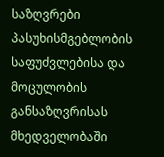საზღვრები
პასუხისმგებლობის საფუძვლებისა და მოცულობის განსაზღვრისას მხედველობაში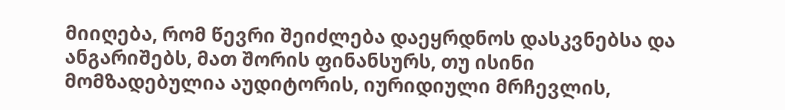მიიღება, რომ წევრი შეიძლება დაეყრდნოს დასკვნებსა და ანგარიშებს, მათ შორის ფინანსურს, თუ ისინი მომზადებულია აუდიტორის, იურიდიული მრჩევლის,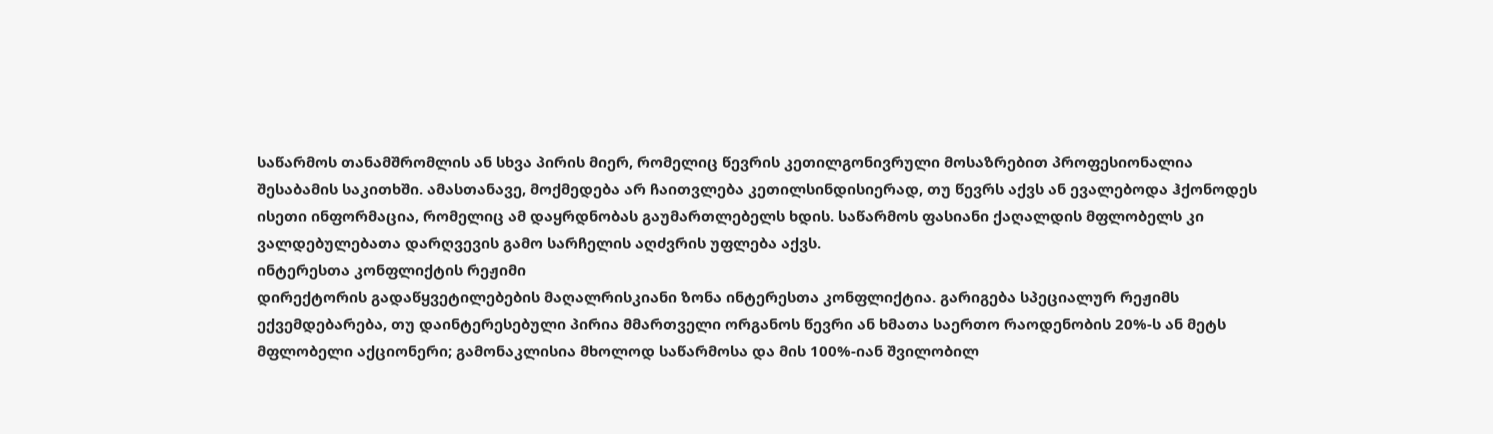საწარმოს თანამშრომლის ან სხვა პირის მიერ, რომელიც წევრის კეთილგონივრული მოსაზრებით პროფესიონალია შესაბამის საკითხში. ამასთანავე, მოქმედება არ ჩაითვლება კეთილსინდისიერად, თუ წევრს აქვს ან ევალებოდა ჰქონოდეს ისეთი ინფორმაცია, რომელიც ამ დაყრდნობას გაუმართლებელს ხდის. საწარმოს ფასიანი ქაღალდის მფლობელს კი ვალდებულებათა დარღვევის გამო სარჩელის აღძვრის უფლება აქვს.
ინტერესთა კონფლიქტის რეჟიმი
დირექტორის გადაწყვეტილებების მაღალრისკიანი ზონა ინტერესთა კონფლიქტია. გარიგება სპეციალურ რეჟიმს ექვემდებარება, თუ დაინტერესებული პირია მმართველი ორგანოს წევრი ან ხმათა საერთო რაოდენობის 20%-ს ან მეტს მფლობელი აქციონერი; გამონაკლისია მხოლოდ საწარმოსა და მის 100%-იან შვილობილ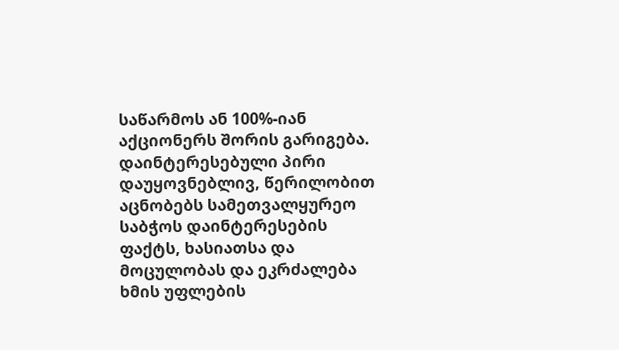საწარმოს ან 100%-იან აქციონერს შორის გარიგება. დაინტერესებული პირი დაუყოვნებლივ, წერილობით აცნობებს სამეთვალყურეო საბჭოს დაინტერესების ფაქტს, ხასიათსა და მოცულობას და ეკრძალება ხმის უფლების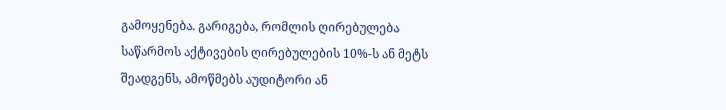გამოყენება. გარიგება, რომლის ღირებულება საწარმოს აქტივების ღირებულების 10%-ს ან მეტს შეადგენს, ამოწმებს აუდიტორი ან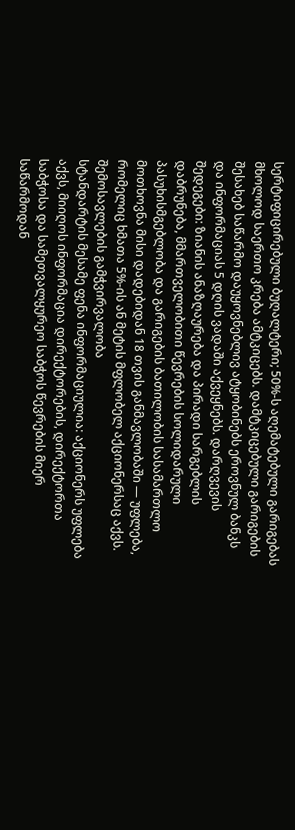სერტიფიცირებული ბუღალტერი; 50%-ს აღემატებული გარიგებას მხოლოდ საერთო კრება ამტკიცებს. დამტკიცებული გარიგების შესახებ საწარმო დაუყოვნებლივ ატყობინებს ეროვნულ ბანკს და ინფორმაციას 5 დღის ვადაში აქვეყნებს. დარღვევის შედეგები: ზიანის ანაზღაურება და პირადი სარგებლის დაბრუნება, მმართველობითი წევრების სოლიდარული პასუხისმგებლობა და გარიგების ბათილობის სასამართლო მოთხოვნა მისი დადებიდან 18 თვის განმავლობაში — უფლება, რომელიც ხმათა 5%-ის ან მეტის მფლობელ აქციონერსაც აქვს.
შემოსავლების გამჭვირვალობა
სტანდარტის მესამე ფენა ინფორმაციულია: აქციონერს უფლება აქვს, მიიღოს ინფორმაცია დირექტორების, დირექტორთა საბჭოსა და სამეთვალყურეო საბჭოს წევრების მიერ საწარმოდან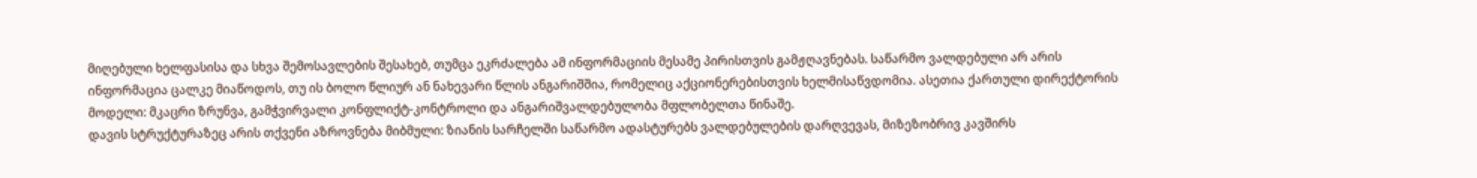მიღებული ხელფასისა და სხვა შემოსავლების შესახებ, თუმცა ეკრძალება ამ ინფორმაციის მესამე პირისთვის გამჟღავნებას. საწარმო ვალდებული არ არის ინფორმაცია ცალკე მიაწოდოს, თუ ის ბოლო წლიურ ან ნახევარი წლის ანგარიშშია, რომელიც აქციონერებისთვის ხელმისაწვდომია. ასეთია ქართული დირექტორის მოდელი: მკაცრი ზრუნვა, გამჭვირვალი კონფლიქტ-კონტროლი და ანგარიშვალდებულობა მფლობელთა წინაშე.
დავის სტრუქტურაზეც არის თქვენი აზროვნება მიბმული: ზიანის სარჩელში საწარმო ადასტურებს ვალდებულების დარღვევას, მიზეზობრივ კავშირს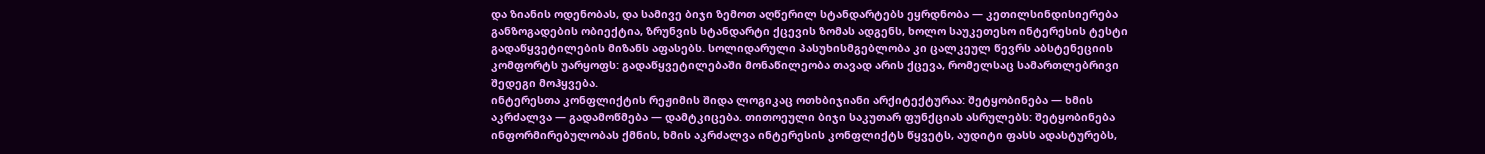და ზიანის ოდენობას, და სამივე ბიჯი ზემოთ აღწერილ სტანდარტებს ეყრდნობა — კეთილსინდისიერება განზოგადების ობიექტია, ზრუნვის სტანდარტი ქცევის ზომას ადგენს, ხოლო საუკეთესო ინტერესის ტესტი გადაწყვეტილების მიზანს აფასებს. სოლიდარული პასუხისმგებლობა კი ცალკეულ წევრს აბსტენეციის კომფორტს უარყოფს: გადაწყვეტილებაში მონაწილეობა თავად არის ქცევა, რომელსაც სამართლებრივი შედეგი მოჰყვება.
ინტერესთა კონფლიქტის რეჟიმის შიდა ლოგიკაც ოთხბიჯიანი არქიტექტურაა: შეტყობინება — ხმის აკრძალვა — გადამოწმება — დამტკიცება. თითოეული ბიჯი საკუთარ ფუნქციას ასრულებს: შეტყობინება ინფორმირებულობას ქმნის, ხმის აკრძალვა ინტერესის კონფლიქტს წყვეტს, აუდიტი ფასს ადასტურებს,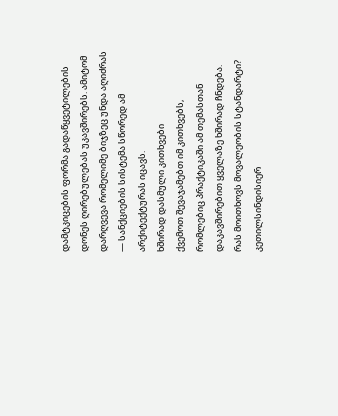დამტკიცების ფორმა გადაწყვეტილების დონეს ღირებულებას უკავშირებს. ამიტომ დარღვევა რომელიმე ბიჯზეც უნდა აღიძრას — სანქციების სისტემა სწორედ ამ არქიტექტურას იცავს.
ხშირად დასმული კითხვები
ქვემოთ შევაჯამებთ იმ კითხვებს, რომლებიც პრაქტიკაში ამ თემასთან დაკავშირებით ყველაზე ხშირად ჩნდება.
რას მოითხოვს მოვალეობის სტანდარტი?
კეთილსინდისიერ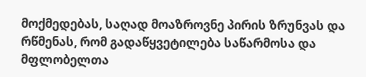მოქმედებას, საღად მოაზროვნე პირის ზრუნვას და რწმენას, რომ გადაწყვეტილება საწარმოსა და მფლობელთა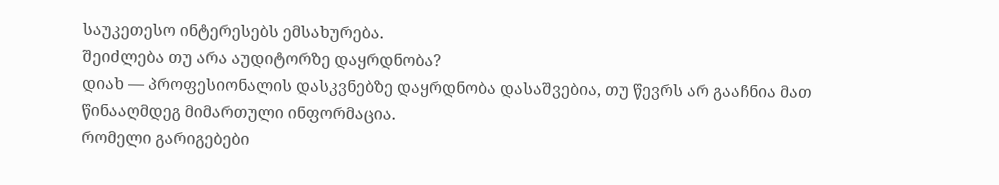საუკეთესო ინტერესებს ემსახურება.
შეიძლება თუ არა აუდიტორზე დაყრდნობა?
დიახ — პროფესიონალის დასკვნებზე დაყრდნობა დასაშვებია, თუ წევრს არ გააჩნია მათ წინააღმდეგ მიმართული ინფორმაცია.
რომელი გარიგებები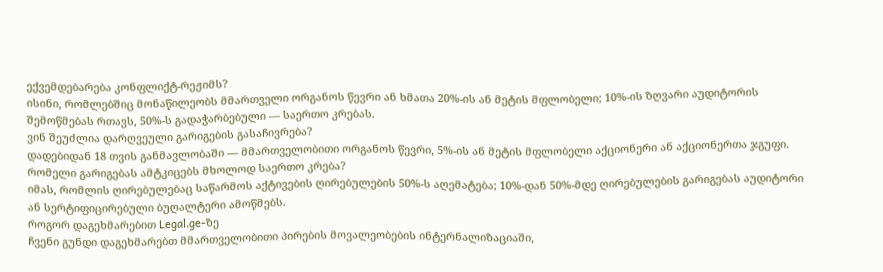ექვემდებარება კონფლიქტ-რეჟიმს?
ისინი, რომლებშიც მონაწილეობს მმართველი ორგანოს წევრი ან ხმათა 20%-ის ან მეტის მფლობელი; 10%-ის ზღვარი აუდიტორის შემოწმებას რთავს, 50%-ს გადაჭარბებული — საერთო კრებას.
ვინ შეუძლია დარღვეული გარიგების გასაჩივრება?
დადებიდან 18 თვის განმავლობაში — მმართველობითი ორგანოს წევრი, 5%-ის ან მეტის მფლობელი აქციონერი ან აქციონერთა ჯგუფი.
რომელი გარიგებას ამტკიცებს მხოლოდ საერთო კრება?
იმას, რომლის ღირებულებაც საწარმოს აქტივების ღირებულების 50%-ს აღემატება; 10%-დან 50%-მდე ღირებულების გარიგებას აუდიტორი ან სერტიფიცირებული ბუღალტერი ამოწმებს.
როგორ დაგეხმარებით Legal.ge-ზე
ჩვენი გუნდი დაგეხმარებთ მმართველობითი პირების მოვალეობების ინტერნალიზაციაში,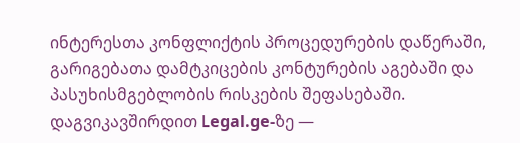ინტერესთა კონფლიქტის პროცედურების დაწერაში, გარიგებათა დამტკიცების კონტურების აგებაში და პასუხისმგებლობის რისკების შეფასებაში. დაგვიკავშირდით Legal.ge-ზე —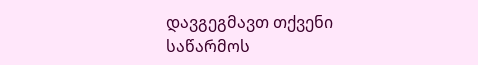დავგეგმავთ თქვენი საწარმოს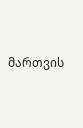მართვის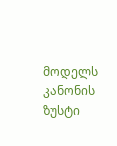მოდელს კანონის ზუსტი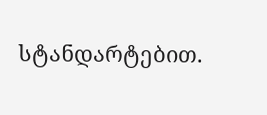სტანდარტებით.